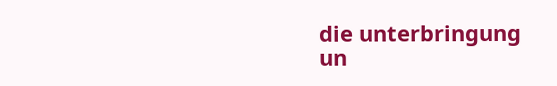die unterbringung
un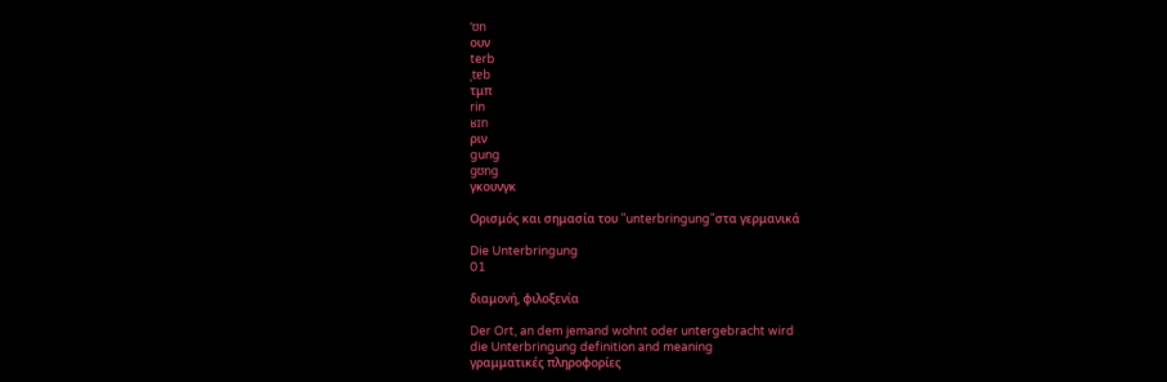ˈʊn
ουν
terb
ˌtɐb
τμπ
rin
ʁɪn
ριν
gung
gʊng
γκουνγκ

Ορισμός και σημασία του "unterbringung"στα γερμανικά

Die Unterbringung
01

διαμονή, φιλοξενία

Der Ort, an dem jemand wohnt oder untergebracht wird
die Unterbringung definition and meaning
γραμματικές πληροφορίες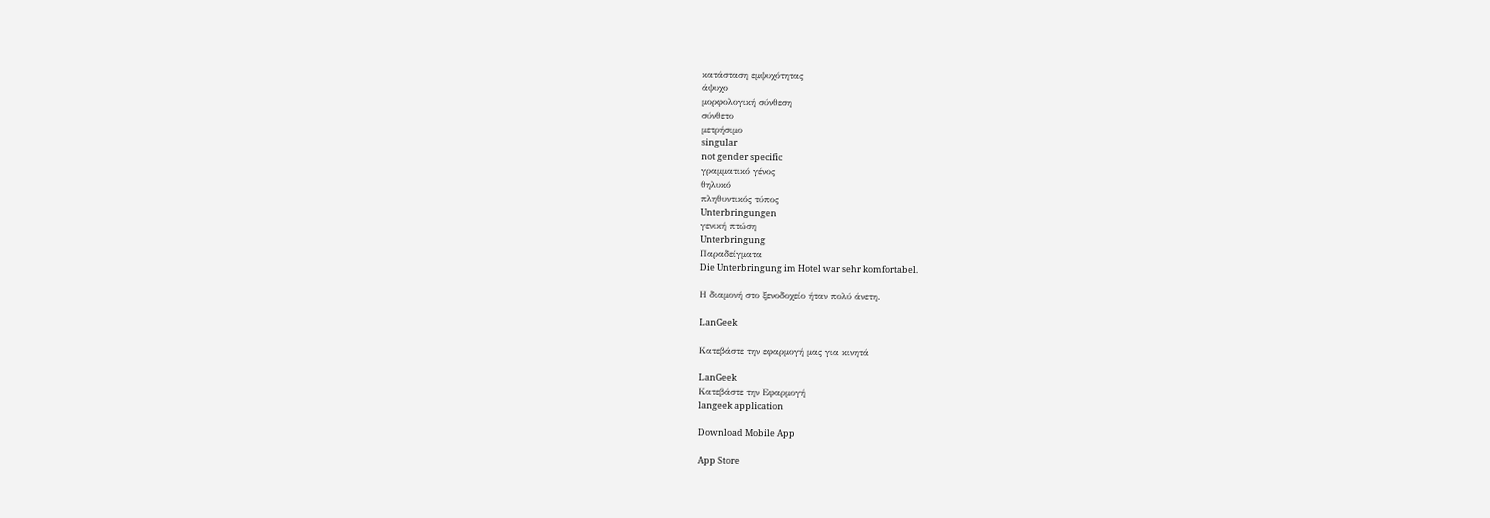κατάσταση εμψυχότητας
άψυχο
μορφολογική σύνθεση
σύνθετο
μετρήσιμο
singular
not gender specific
γραμματικό γένος
θηλυκό
πληθυντικός τύπος
Unterbringungen
γενική πτώση
Unterbringung
Παραδείγματα
Die Unterbringung im Hotel war sehr komfortabel.

Η διαμονή στο ξενοδοχείο ήταν πολύ άνετη.

LanGeek

Κατεβάστε την εφαρμογή μας για κινητά

LanGeek
Κατεβάστε την Εφαρμογή
langeek application

Download Mobile App

App Store